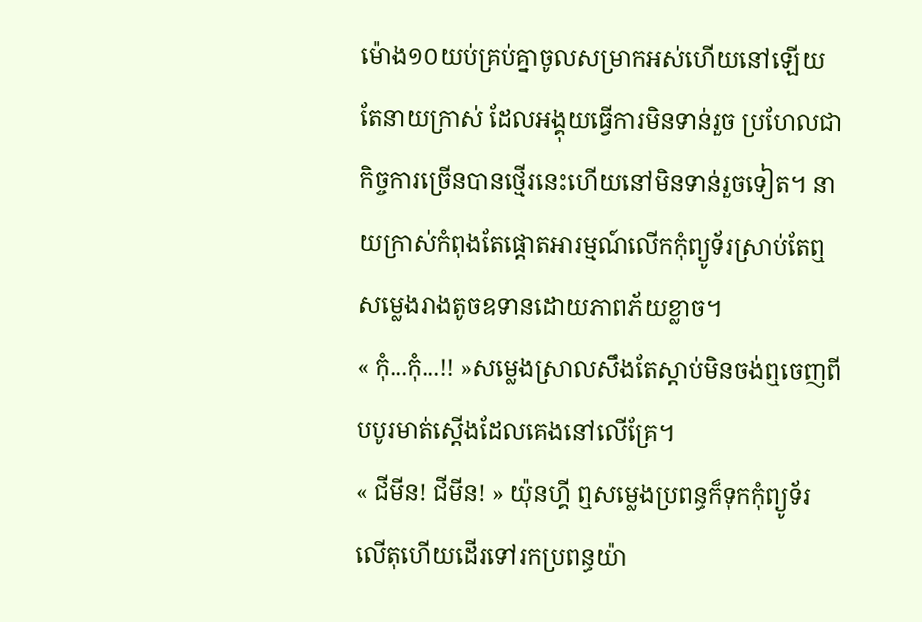ម៉ោង១០យប់គ្រប់គ្នាចូលសម្រាកអស់ហើយនៅឡើយតែនាយក្រាស់ ដែលអង្គុយធ្វើការមិនទាន់រួច ប្រហែលជាកិច្ចការច្រើនបានថ្មើរនេះហើយនៅមិនទាន់រួចទៀត។ នាយក្រាស់កំពុងតែផ្ដោតអារម្មណ៍លើកកុំព្យូទ័រស្រាប់តែឮសម្លេងរាងតូចឧទានដោយភាពភ័យខ្លាច។
« កុំ...កុំ...!! »សម្លេងស្រាលសឹងតែស្ដាប់មិនចង់ឮចេញពីបបូរមាត់ស្ដើងដែលគេងនៅលើគ្រែ។
« ជីមីន! ជីមីន! » យ៉ុនហ្គី ឮសម្លេងប្រពន្ធក៏ទុកកុំព្យូទ័រលើតុហើយដើរទៅរកប្រពន្ធយ៉ា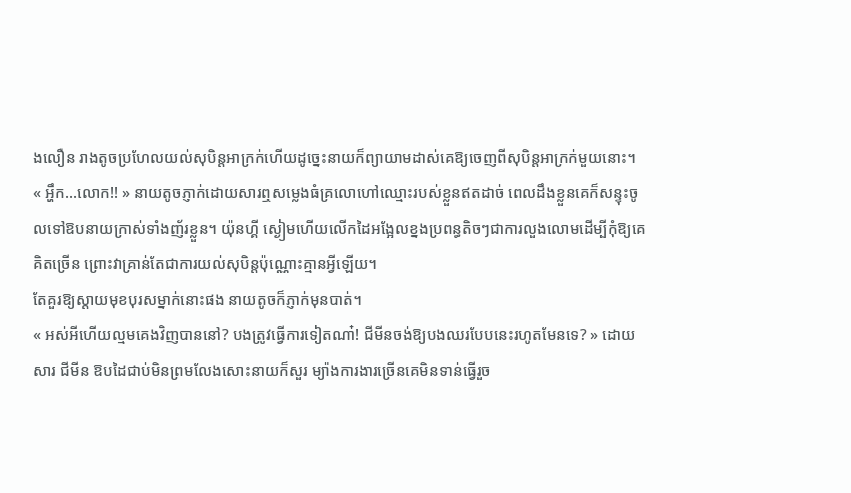ងលឿន រាងតូចប្រហែលយល់សុបិន្ដអាក្រក់ហើយដូច្នេះនាយក៏ព្យាយាមដាស់គេឱ្យចេញពីសុបិន្ដអាក្រក់មួយនោះ។
« អ្ហឹក...លោក!! » នាយតូចភ្ញាក់ដោយសារឮសម្លេងធំគ្រលោហៅឈ្មោះរបស់ខ្លួនឥតដាច់ ពេលដឹងខ្លួនគេក៏សន្ទុះចូលទៅឱបនាយក្រាស់ទាំងញ័រខ្លួន។ យ៉ុនហ្គី ស្ងៀមហើយលើកដៃអង្អែលខ្នងប្រពន្ធតិចៗជាការលួងលោមដើម្បីកុំឱ្យគេគិតច្រើន ព្រោះវាគ្រាន់តែជាការយល់សុបិន្ដប៉ុណ្ណោះគ្មានអ្វីឡើយ។
តែគួរឱ្យស្ដាយមុខបុរសម្នាក់នោះផង នាយតូចក៏ភ្ញាក់មុនបាត់។
« អស់អីហើយល្មមគេងវិញបាននៅ? បងត្រូវធ្វើការទៀតណា៎! ជីមីនចង់ឱ្យបងឈរបែបនេះរហូតមែនទេ? » ដោយសារ ជីមីន ឱបដៃជាប់មិនព្រមលែងសោះនាយក៏សួរ ម្យ៉ាងការងារច្រើនគេមិនទាន់ធ្វើរួច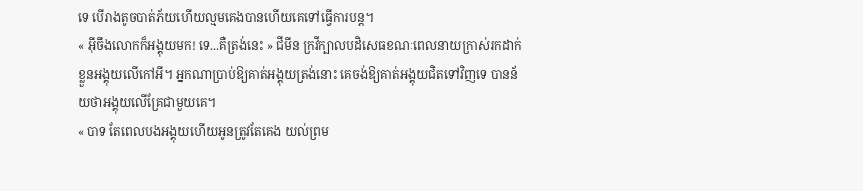ទេ បើរាងតូចបាត់ភ័យហើយល្មមគេងបានហើយគេទៅធ្វើការបន្ដ។
« អ៊ីចឹងលោកក៏អង្គុយមក! ទេ...គឺត្រង់នេះ » ជីមីន ក្រវីក្បាលបដិសេធខណៈពេលនាយក្រាស់រកដាក់ខ្លួនអង្គុយលើកៅអី។ អ្នកណាប្រាប់ឱ្យគាត់អង្គុយត្រង់នោះ គេចង់ឱ្យគាត់អង្គុយជិតទៅវិញទេ បានន័យថាអង្គុយលើគ្រែជាមួយគេ។
« បាទ តែពេលបងអង្គុយហើយអូនត្រូវតែគេង យល់ព្រម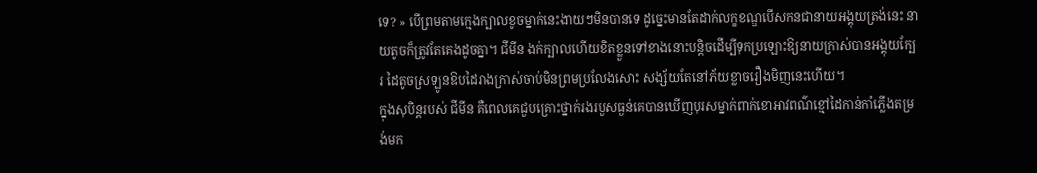ទេ? » បើព្រមតាមក្មេងក្បាលខូចម្នាក់នេះងាយៗមិនបានទេ ដូច្នេះមានតែដាក់លក្ខខណ្ឌបើសកនជានាយអង្គុយត្រង់នេះ នាយតូចក៏ត្រូវតែគេងដូចគ្នា។ ជីមីន ងក់ក្បាលហើយខិតខ្លួនទៅខាងនោះបន្ដិចដើម្បីទុកប្រឡោះឱ្យនាយក្រាស់បានអង្គុយក្បែរ ដៃតូចស្រឡូនឱបដៃរាងក្រាស់ចាប់មិនព្រមប្រលែងសោះ សង្ស័យតែនៅភ័យខ្លាចរឿងមិញនេះហើយ។
ក្នុងសុបិន្ដរបស់ ជីមីន គឺពេលគេជួបគ្រោះថ្នាក់រងរបួសធ្ងន់គេបានឃើញបុរសម្នាក់ពាក់ខោអាវពណ៌ខ្មៅដៃកាន់កាំភ្លើងតម្រង់មក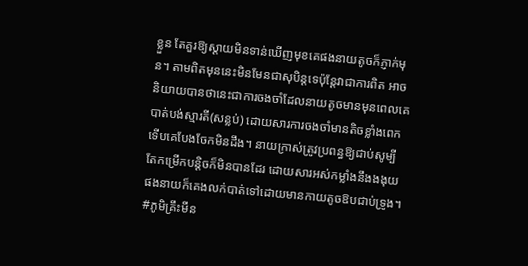ខ្លួន តែគួរឱ្យស្ដាយមិនទាន់ឃើញមុខគេផងនាយតូចក៏ភ្ញាក់មុន។ តាមពិតមុននេះមិនមែនជាសុបិន្ដទេប៉ុន្ដែវាជាការពិត អាចនិយាយបានថានេះជាការចងចាំដែលនាយតូចមានមុនពេលគេបាត់បង់ស្មារតី(សន្លប់) ដោយសារការចងចាំមានតិចខ្លាំងពេកទើបគេបែងចែកមិនដឹង។ នាយក្រាស់ត្រូវប្រពន្ធឱ្យជាប់សូម្បីតែកម្រើកបន្ដិចក៏មិនបានដែរ ដោយសារអស់កម្លាំងនឹងងងុយផងនាយក៏គេងលក់បាត់ទៅដោយមានកាយតូចឱបជាប់ទ្រូង។
#ភូមិគ្រឹះមីន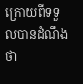ក្រោយពីទទួលបានដំណឹងថា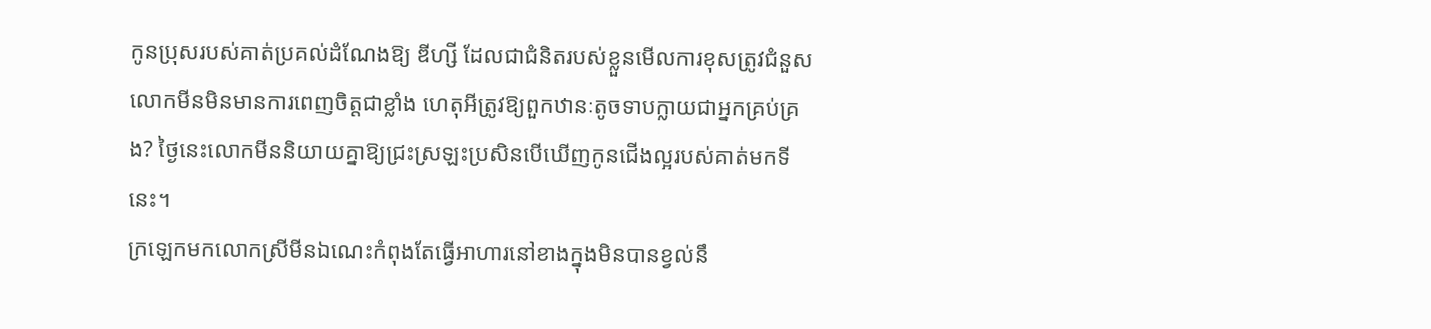កូនប្រុសរបស់គាត់ប្រគល់ដំណែងឱ្យ ឌីហ្សី ដែលជាជំនិតរបស់ខ្លួនមើលការខុសត្រូវជំនួសលោកមីនមិនមានការពេញចិត្តជាខ្លាំង ហេតុអីត្រូវឱ្យពួកឋានៈតូចទាបក្លាយជាអ្នកគ្រប់គ្រង? ថ្ងៃនេះលោកមីននិយាយគ្នាឱ្យជ្រះស្រឡះប្រសិនបើឃើញកូនជើងល្អរបស់គាត់មកទីនេះ។
ក្រឡេកមកលោកស្រីមីនឯណេះកំពុងតែធ្វើអាហារនៅខាងក្នុងមិនបានខ្វល់នឹ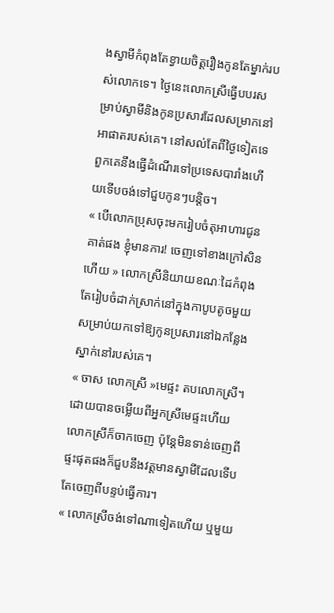ងស្វាមីកំពុងតែខ្វាយចិត្តរឿងកូនតែម្នាក់របស់លោកទេ។ ថ្ងៃនេះលោកស្រីធ្វើបបរសម្រាប់ស្វាមីនិងកូនប្រសារដែលសម្រាកនៅអាផាតរបស់គេ។ នៅសល់តែពីថ្ងៃទៀតទេពួកគេនឹងធ្វើដំណើរទៅប្រទេសបារាំងហើយទើបចង់ទៅជួបកូនៗបន្ដិច។
« បើលោកប្រុសចុះមករៀបចំតុអាហារជូនគាត់ផង ខ្ញុំមានការ! ចេញទៅខាងក្រៅសិនហើយ » លោកស្រីនិយាយខណៈដៃកំពុងតែរៀបចំដាក់ស្រាក់នៅក្នុងកាបូបតូចមួយសម្រាប់យកទៅឱ្យកូនប្រសារនៅឯកន្លែងស្នាក់នៅរបស់គេ។
« ចាស លោកស្រី »មេផ្ទះ តបលោកស្រី។
ដោយបានចម្លើយពីអ្នកស្រីមេផ្ទះហើយលោកស្រីក៏ចាកចេញ ប៉ុន្ដែមិនទាន់ចេញពីផ្ទះផុតផងក៏ជួបនឹងវត្តមានស្វាមីដែលទើបតែចេញពីបន្ទប់ធ្វើការ។
« លោកស្រីចង់ទៅណាទៀតហើយ ឬមួយ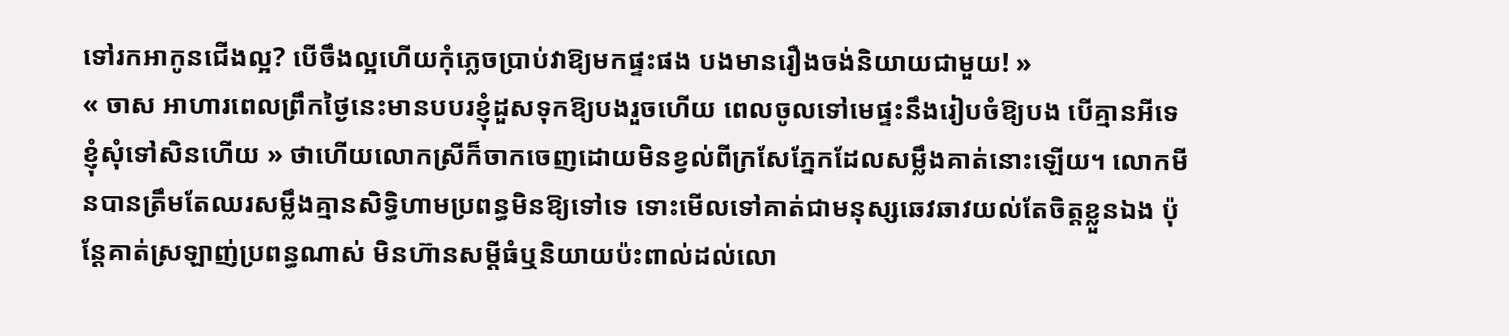ទៅរកអាកូនជើងល្អ? បើចឹងល្អហើយកុំភ្លេចប្រាប់វាឱ្យមកផ្ទះផង បងមានរឿងចង់និយាយជាមួយ! »
« ចាស អាហារពេលព្រឹកថ្ងៃនេះមានបបរខ្ញុំដួសទុកឱ្យបងរួចហើយ ពេលចូលទៅមេផ្ទះនឹងរៀបចំឱ្យបង បើគ្មានអីទេខ្ញុំសុំទៅសិនហើយ » ថាហើយលោកស្រីក៏ចាកចេញដោយមិនខ្វល់ពីក្រសែភ្នែកដែលសម្លឹងគាត់នោះឡើយ។ លោកមីនបានត្រឹមតែឈរសម្លឹងគ្មានសិទ្ធិហាមប្រពន្ធមិនឱ្យទៅទេ ទោះមើលទៅគាត់ជាមនុស្សឆេវឆាវយល់តែចិត្តខ្លួនឯង ប៉ុន្ដែគាត់ស្រឡាញ់ប្រពន្ធណាស់ មិនហ៊ានសម្ដីធំឬនិយាយប៉ះពាល់ដល់លោ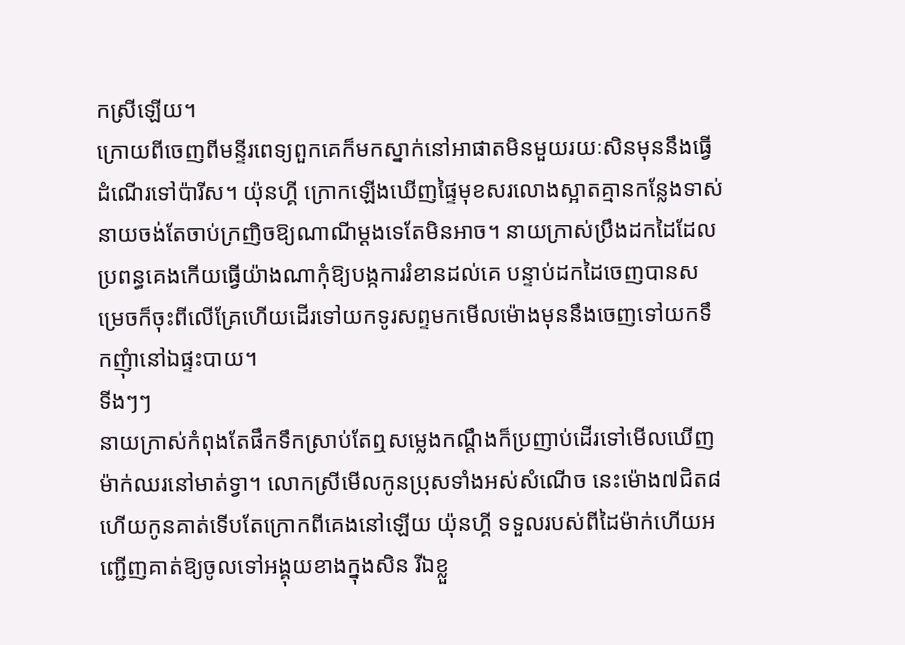កស្រីឡើយ។
ក្រោយពីចេញពីមន្ទីរពេទ្យពួកគេក៏មកស្នាក់នៅអាផាតមិនមួយរយៈសិនមុននឹងធ្វើដំណើរទៅប៉ារីស។ យ៉ុនហ្គី ក្រោកឡើងឃើញផ្ទៃមុខសរលោងស្អាតគ្មានកន្លែងទាស់នាយចង់តែចាប់ក្រញិចឱ្យណាណីម្ដងទេតែមិនអាច។ នាយក្រាស់ប្រឹងដកដៃដែលប្រពន្ធគេងកើយធ្វើយ៉ាងណាកុំឱ្យបង្កការរំខានដល់គេ បន្ទាប់ដកដៃចេញបានសម្រេចក៏ចុះពីលើគ្រែហើយដើរទៅយកទូរសព្ទមកមើលម៉ោងមុននឹងចេញទៅយកទឹកញុំានៅឯផ្ទះបាយ។
ទីងៗៗ
នាយក្រាស់កំពុងតែផឹកទឹកស្រាប់តែឮសម្លេងកណ្ដឹងក៏ប្រញាប់ដើរទៅមើលឃើញម៉ាក់ឈរនៅមាត់ទ្វា។ លោកស្រីមើលកូនប្រុសទាំងអស់សំណើច នេះម៉ោង៧ជិត៨ហើយកូនគាត់ទើបតែក្រោកពីគេងនៅឡើយ យ៉ុនហ្គី ទទួលរបស់ពីដៃម៉ាក់ហើយអញ្ជើញគាត់ឱ្យចូលទៅអង្គុយខាងក្នុងសិន រីឯខ្លួ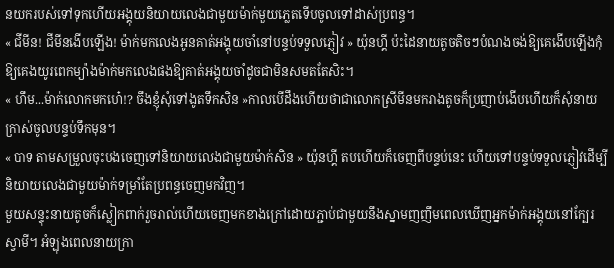នយករបស់ទៅទុកហើយអង្គុយនិយាយលេងជាមួយម៉ាក់មួយភ្លេតទើបចូលទៅដាស់ប្រពន្ធ។
« ជីមីន! ជីមីនងើបឡើង! ម៉ាក់មកលេងអូនគាត់អង្គុយចាំនៅបន្ទប់ទទួលភ្ញៀវ » យ៉ុនហ្គី ប៉ះដៃនាយតូចតិចៗបំណងចង់ឱ្យគេងើបឡើងកុំឱ្យគេងយូរពេកម្យ៉ាងម៉ាក់មកលេងផងឱ្យគាត់អង្គុយចាំដូចជាមិនសមតតែសិះ។
« ហឹម...ម៉ាក់លោកមកហេ៎!? ចឹងខ្ញុំសុំទៅងូតទឹកសិន »កាលបើដឹងហើយថាជាលោកស្រីមីនមករាងតូចក៏ប្រញាប់ងើបហើយក៏សុំនាយក្រាស់ចូលបន្ទប់ទឹកមុន។
« បាទ តាមសម្រួលចុះបងចេញទៅនិយាយលេងជាមួយម៉ាក់សិន » យ៉ុនហ្គី តបហើយក៏ចេញពីបន្ទប់នេះ ហើយទៅបន្ទប់ទទួលភ្ញៀវដើម្បីនិយាយលេងជាមួយម៉ាក់ទម្រាំតែប្រពន្ធចេញមកវិញ។
មួយសន្ទុះនាយតូចក៏ស្លៀកពាក់រួចរាល់ហើយចេញមកខាងក្រៅដោយភ្ជាប់ជាមួយនឹងស្នាមញញឹមពេលឃើញអ្នកម៉ាក់អង្គុយនៅក្បែរស្វាមី។ អំឡុងពេលនាយក្រា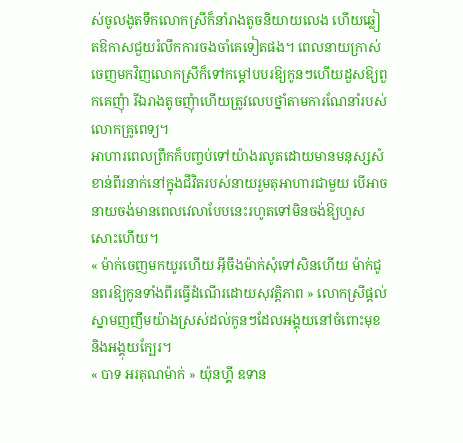ស់ចូលងូតទឹកលោកស្រីក៏នាំរាងតូចនិយាយលេង ហើយឆ្លៀតឱកាសជួយរំលឹកការចងចាំគេទៀតផង។ ពេលនាយក្រាស់ចេញមកវិញលោកស្រីក៏ទៅកម្ដៅបបរឱ្យកូនៗហើយដួសឱ្យពួកគេញុំា រីឯរាងតូចញុំាហើយត្រូវលេបថ្នាំតាមការណែនាំរបស់លោកគ្រូពេទ្យ។
អាហារពេលព្រឹកក៏បញ្ចប់ទៅយ៉ាងរលូតដោយមានមនុស្សសំខាន់ពីរនាក់នៅក្នុងជីវិតរបស់នាយរួមតុអាហារជាមួយ បើអាចនាយចង់មានពេលវេលាបែបនេះរហូតទៅមិនចង់ឱ្យហួសសោះហើយ។
« ម៉ាក់ចេញមកយូរហើយ អ៊ីចឹងម៉ាក់សុំទៅសិនហើយ ម៉ាក់ជូនពរឱ្យកូនទាំងពីរធ្វើដំណើរដោយសុវត្តិភាព » លោកស្រីផ្ដល់ស្នាមញញឹមយ៉ាងស្រស់ដល់កូនៗដែលអង្គុយនៅចំពោះមុខនិងអង្គុយក្បែរ។
« បាទ អរគុណម៉ាក់ » យ៉ុនហ្គី ឧទាន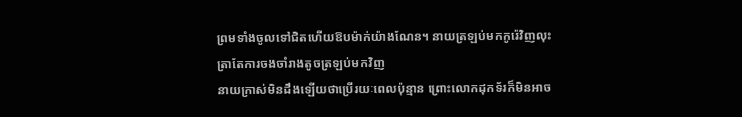ព្រមទាំងចូលទៅជិតហើយឱបម៉ាក់យ៉ាងណែន។ នាយត្រឡប់មកកូរ៉េវិញលុះត្រាតែការចងចាំរាងតូចត្រឡប់មកវិញ
នាយក្រាស់មិនដឹងឡើយថាប្រើរយៈពេលប៉ុន្មាន ព្រោះលោកដុកទ័រក៏មិនអាច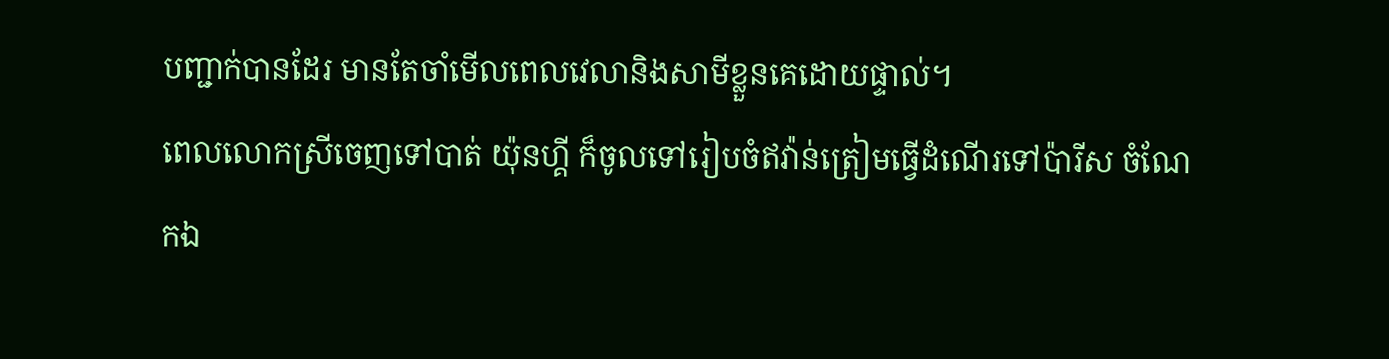បញ្ជាក់បានដែរ មានតែចាំមើលពេលវេលានិងសាមីខ្លួនគេដោយផ្ទាល់។
ពេលលោកស្រីចេញទៅបាត់ យ៉ុនហ្គី ក៏ចូលទៅរៀបចំឥវ៉ាន់ត្រៀមធ្វើដំណើរទៅប៉ារីស ចំណែកឯ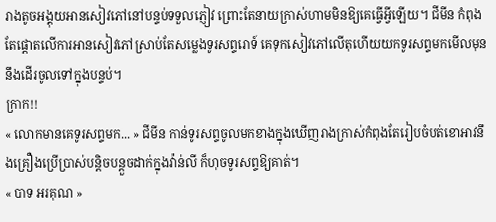រាងតូចអង្គុយអានសៀវភៅនៅបន្ទប់ទទួលភ្ញៀវ ព្រោះតែនាយក្រាស់ហាមមិនឱ្យគេធ្វើអ្វីឡើយ។ ជីមីន កំពុងតែផ្ដោតលើការអានសៀវភៅស្រាប់តែសម្លេងទូរសព្ទរោទ៍ គេទុកសៀវភៅលើតុហើយយកទូរសព្ទមកមើលមុននឹងដើរចូលទៅក្នុងបន្ទប់។
ក្រាក!!
« លោកមានគេទូរសព្ទមក... » ជីមីន កាន់ទូរសព្ទចូលមកខាងក្នុងឃើញរាងក្រាស់កំពុងតែរៀបចំបត់ខោអាវនឹងគ្រឿងប្រើប្រាស់បន្ដិចបន្ដួចដាក់ក្នុងវ៉ាន់លី ក៏ហុចទូរសព្ទឱ្យគាត់។
« បាទ អរគុណ »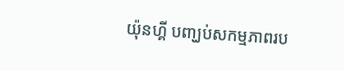យ៉ុនហ្គី បញ្ឃប់សកម្មភាពរប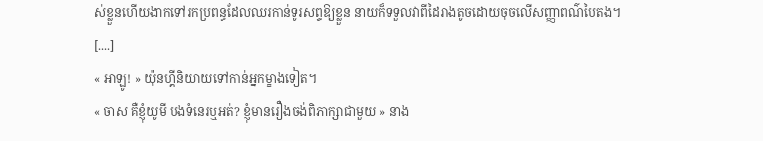ស់ខ្លួនហើយងាកទៅរកប្រពន្ធដែលឈរកាន់ទូរសព្ទឱ្យខ្លួន នាយក៏ទទួលវាពីដៃរាងតូចដោយចុចលើសញ្ញាពណ៌បៃតង។
[....]
« អាឡូ! » យ៉ុនហ្គីនិយាយទៅកាន់អ្នកម្ខាងទៀត។
« ចាស គឺខ្ញុំយូមី បងទំនេរឬអត់? ខ្ញុំមានរឿងចង់ពិភាក្សាជាមួយ » នាង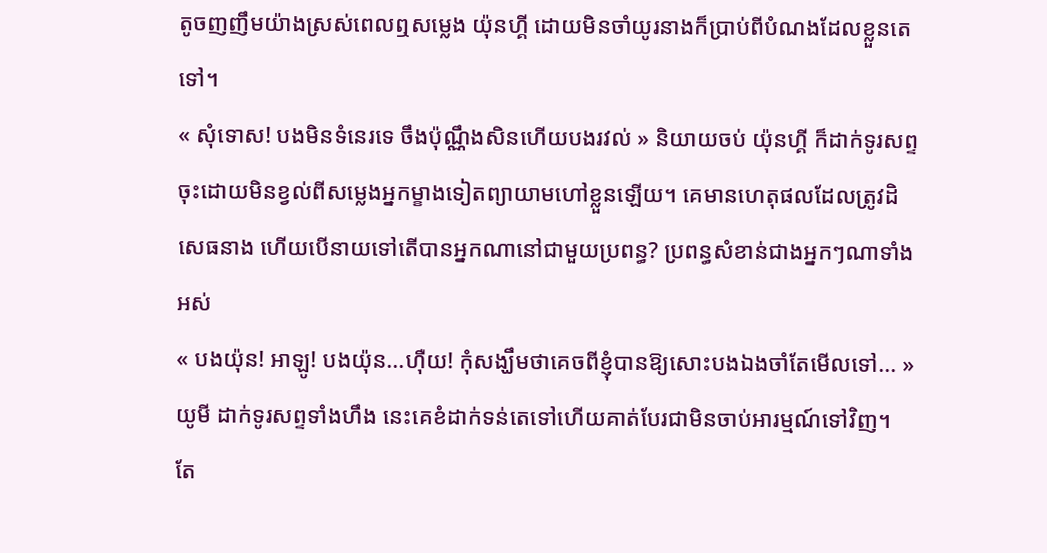តូចញញឹមយ៉ាងស្រស់ពេលឮសម្លេង យ៉ុនហ្គី ដោយមិនចាំយូរនាងក៏ប្រាប់ពីបំណងដែលខ្លួនតេទៅ។
« សុំទោស! បងមិនទំនេរទេ ចឹងប៉ុណ្ណឹងសិនហើយបងរវល់ » និយាយចប់ យ៉ុនហ្គី ក៏ដាក់ទូរសព្ទចុះដោយមិនខ្វល់ពីសម្លេងអ្នកម្ខាងទៀតព្យាយាមហៅខ្លួនឡើយ។ គេមានហេតុផលដែលត្រូវដិសេធនាង ហើយបើនាយទៅតើបានអ្នកណានៅជាមួយប្រពន្ធ? ប្រពន្ធសំខាន់ជាងអ្នកៗណាទាំងអស់
« បងយ៉ុន! អាឡូ! បងយ៉ុន...ហ៊ឺយ! កុំសង្ឃឹមថាគេចពីខ្ញុំបានឱ្យសោះបងឯងចាំតែមើលទៅ... » យូមី ដាក់ទូរសព្ទទាំងហឹង នេះគេខំដាក់ទន់តេទៅហើយគាត់បែរជាមិនចាប់អារម្មណ៍ទៅវិញ។ តែ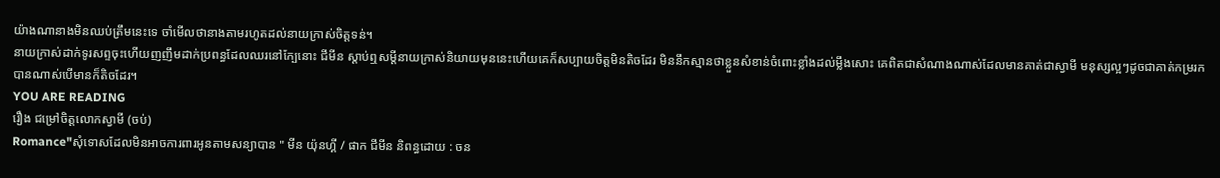យ៉ាងណានាងមិនឈប់ត្រឹមនេះទេ ចាំមើលថានាងតាមរហូតដល់នាយក្រាស់ចិត្តទន់។
នាយក្រាស់ដាក់ទូរសព្ទចុះហើយញញឹមដាក់ប្រពន្ធដែលឈរនៅក្បែនោះ ជីមីន ស្ដាប់ឮសម្ដីនាយក្រាស់និយាយមុននេះហើយគេក៏សប្បាយចិត្តមិនតិចដែរ មិននឹកស្មានថាខ្លួនសំខាន់ចំពោះខ្លាំងដល់ម្លឹងសោះ គេពិតជាសំណាងណាស់ដែលមានគាត់ជាស្វាមី មនុស្សល្អៗដូចជាគាត់កម្ររកបានណាស់បើមានក៏តិចដែរ។
YOU ARE READING
រឿង ជម្រៅចិត្តលោកស្វាមី (ចប់)
Romance"សុំទោសដែលមិនអាចការពារអូនតាមសន្យាបាន " មីន យ៉ុនហ្គី / ផាក ជីមីន និពន្ធដោយ : ចន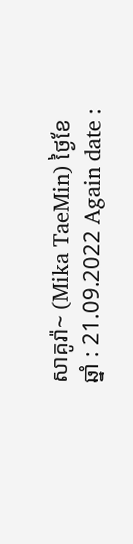សាគូរ៉ា~ (Mika TaeMin) ថ្ងៃខែឆ្នាំ : 21.09.2022 Again date :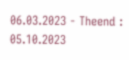06.03.2023 - Theend : 05.10.2023